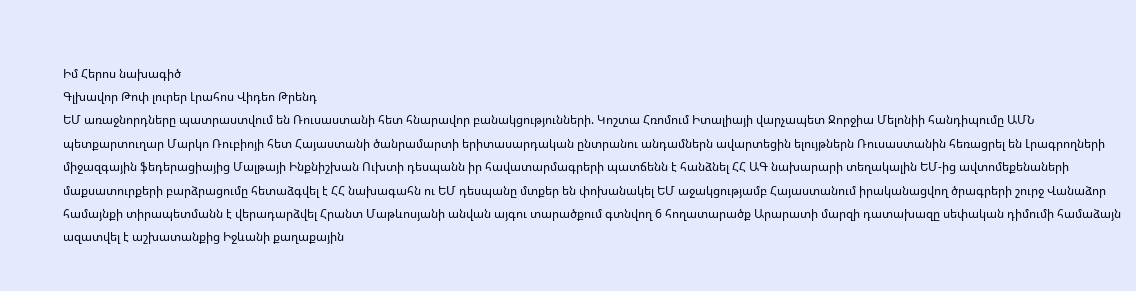Իմ Հերոս նախագիծ
Գլխավոր Թոփ լուրեր Լրահոս Վիդեո Թրենդ
ԵՄ առաջնորդները պատրաստվում են Ռուսաստանի հետ հնարավոր բանակցությունների. Կոշտա Հռոմում Իտալիայի վարչապետ Ջորջիա Մելոնիի հանդիպումը ԱՄՆ պետքարտուղար Մարկո Ռուբիոյի հետ Հայաստանի ծանրամարտի երիտասարդական ընտրանու անդամներն ավարտեցին ելույթներն Ռուսաստանին հեռացրել են Լրագրողների միջազգային ֆեդերացիայից Մալթայի Ինքնիշխան Ուխտի դեսպանն իր հավատարմագրերի պատճենն է հանձնել ՀՀ ԱԳ նախարարի տեղակալին ԵՄ-ից ավտոմեքենաների մաքսատուրքերի բարձրացումը հետաձգվել է ՀՀ նախագահն ու ԵՄ դեսպանը մտքեր են փոխանակել ԵՄ աջակցությամբ Հայաստանում իրականացվող ծրագրերի շուրջ Վանաձոր համայնքի տիրապետմանն է վերադարձվել Հրանտ Մաթևոսյանի անվան այգու տարածքում գտնվող 6 հողատարածք Արարատի մարզի դատախազը սեփական դիմումի համաձայն ազատվել է աշխատանքից Իջևանի քաղաքային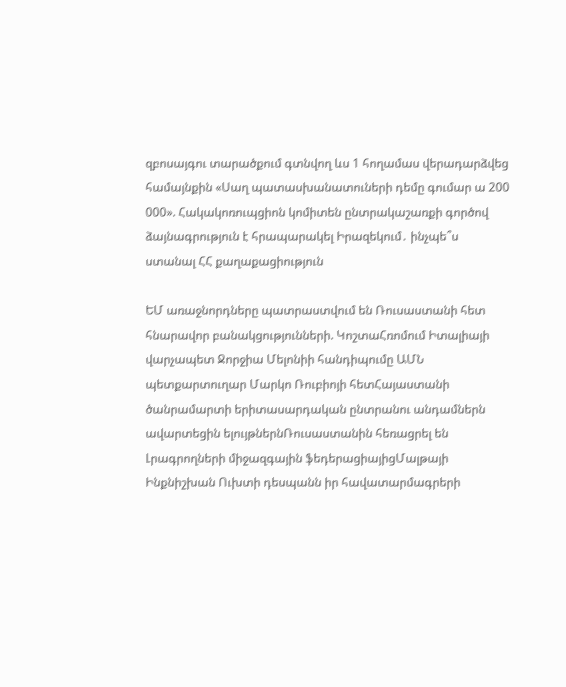զբոսայգու տարածքում գտնվող ևս 1 հողամաս վերադարձվեց համայնքին «Սաղ պատասխանատուների դեմը գումար ա 200 000». Հակակոռուպցիոն կոմիտեն ընտրակաշառքի գործով ձայնագրություն է հրապարակել Իրազեկում․ ինչպե՞ս ստանալ ՀՀ քաղաքացիություն

ԵՄ առաջնորդները պատրաստվում են Ռուսաստանի հետ հնարավոր բանակցությունների. ԿոշտաՀռոմում Իտալիայի վարչապետ Ջորջիա Մելոնիի հանդիպումը ԱՄՆ պետքարտուղար Մարկո Ռուբիոյի հետՀայաստանի ծանրամարտի երիտասարդական ընտրանու անդամներն ավարտեցին ելույթներնՌուսաստանին հեռացրել են Լրագրողների միջազգային ֆեդերացիայիցՄալթայի Ինքնիշխան Ուխտի դեսպանն իր հավատարմագրերի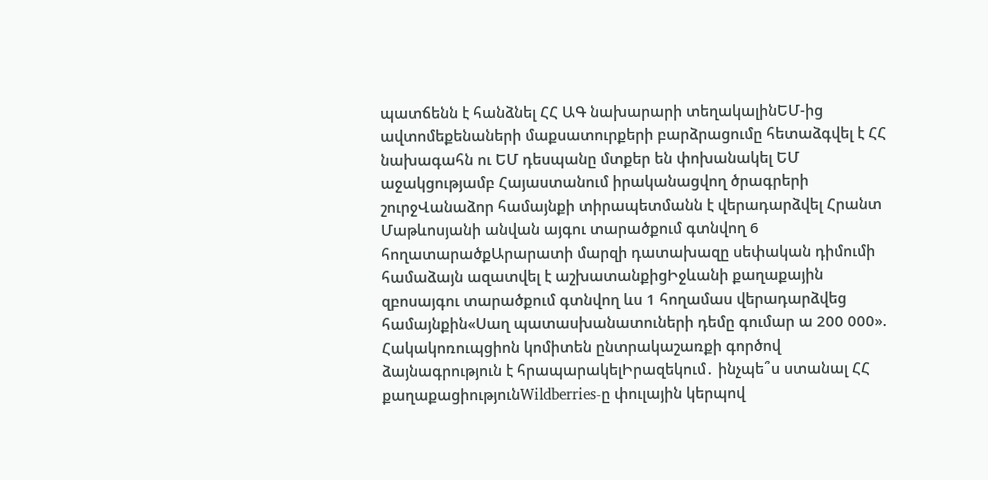պատճենն է հանձնել ՀՀ ԱԳ նախարարի տեղակալինԵՄ-ից ավտոմեքենաների մաքսատուրքերի բարձրացումը հետաձգվել է ՀՀ նախագահն ու ԵՄ դեսպանը մտքեր են փոխանակել ԵՄ աջակցությամբ Հայաստանում իրականացվող ծրագրերի շուրջՎանաձոր համայնքի տիրապետմանն է վերադարձվել Հրանտ Մաթևոսյանի անվան այգու տարածքում գտնվող 6 հողատարածքԱրարատի մարզի դատախազը սեփական դիմումի համաձայն ազատվել է աշխատանքիցԻջևանի քաղաքային զբոսայգու տարածքում գտնվող ևս 1 հողամաս վերադարձվեց համայնքին«Սաղ պատասխանատուների դեմը գումար ա 200 000». Հակակոռուպցիոն կոմիտեն ընտրակաշառքի գործով ձայնագրություն է հրապարակելԻրազեկում․ ինչպե՞ս ստանալ ՀՀ քաղաքացիությունWildberries-ը փուլային կերպով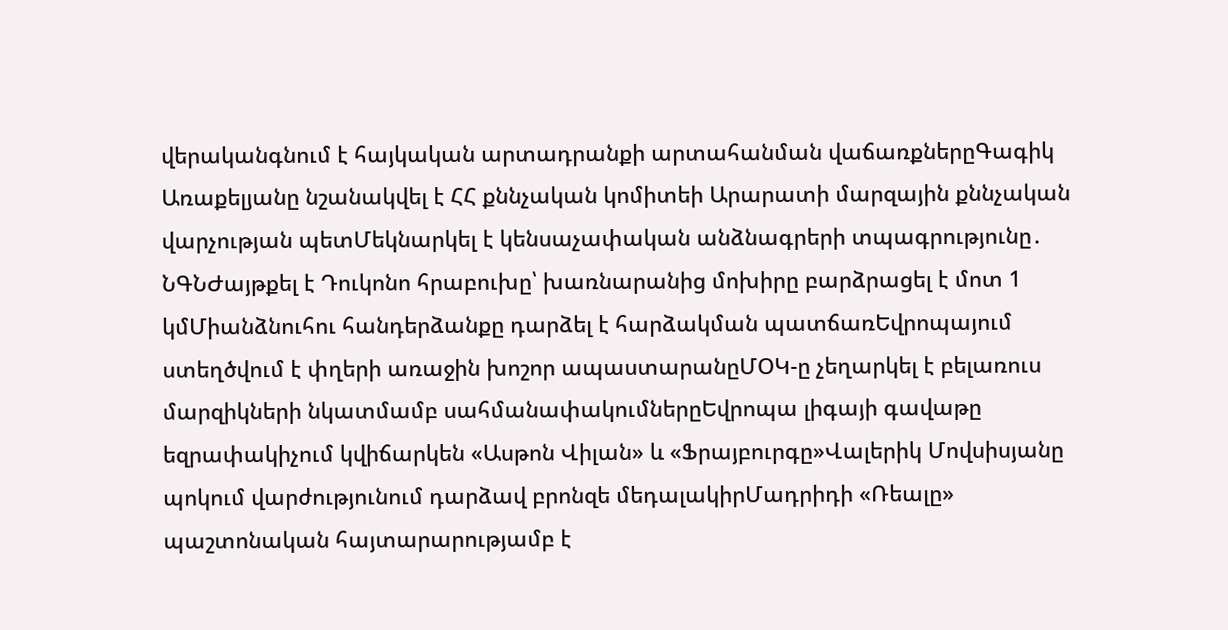վերականգնում է հայկական արտադրանքի արտահանման վաճառքներըԳագիկ Առաքելյանը նշանակվել է ՀՀ քննչական կոմիտեի Արարատի մարզային քննչական վարչության պետՄեկնարկել է կենսաչափական անձնագրերի տպագրությունը․ ՆԳՆԺայթքել է Դուկոնո հրաբուխը՝ խառնարանից մոխիրը բարձրացել է մոտ 1 կմՄիանձնուհու հանդերձանքը դարձել է հարձակման պատճառԵվրոպայում ստեղծվում է փղերի առաջին խոշոր ապաստարանըՄՕԿ-ը չեղարկել է բելառուս մարզիկների նկատմամբ սահմանափակումներըԵվրոպա լիգայի գավաթը եզրափակիչում կվիճարկեն «Ասթոն Վիլան» և «Ֆրայբուրգը»Վալերիկ Մովսիսյանը պոկում վարժությունում դարձավ բրոնզե մեդալակիրՄադրիդի «Ռեալը» պաշտոնական հայտարարությամբ է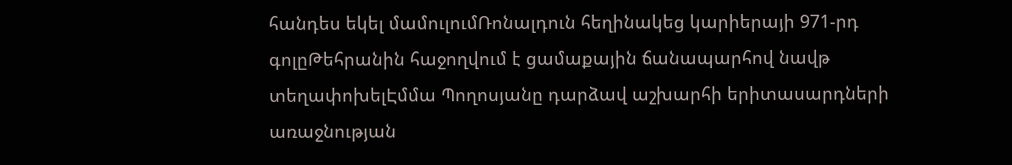հանդես եկել մամուլումՌոնալդուն հեղինակեց կարիերայի 971-րդ գոլըԹեհրանին հաջողվում է ցամաքային ճանապարհով նավթ տեղափոխելԷմմա Պողոսյանը դարձավ աշխարհի երիտասարդների առաջնության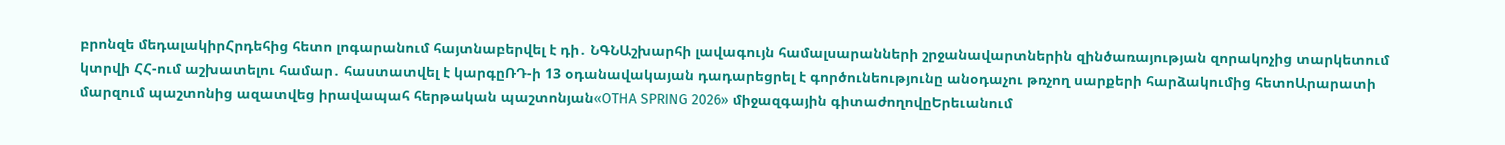բրոնզե մեդալակիրՀրդեհից հետո լոգարանում հայտնաբերվել է դի․ ՆԳՆԱշխարհի լավագույն համալսարանների շրջանավարտներին զինծառայության զորակոչից տարկետում կտրվի ՀՀ-ում աշխատելու համար․ հաստատվել է կարգըՌԴ-ի 13 օդանավակայան դադարեցրել է գործունեությունը անօդաչու թռչող սարքերի հարձակումից հետոԱրարատի մարզում պաշտոնից ազատվեց իրավապահ հերթական պաշտոնյան«OTHA SPRING 2026» միջազգային գիտաժողովըԵրեւանում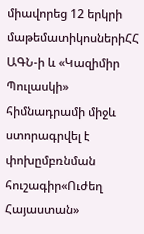միավորեց 12 երկրի մաթեմատիկոսներիՀՀ ԱԳՆ-ի և «Կազիմիր Պուլասկի» հիմնադրամի միջև ստորագրվել է փոխըմբռնման հուշագիր«Ուժեղ Հայաստան»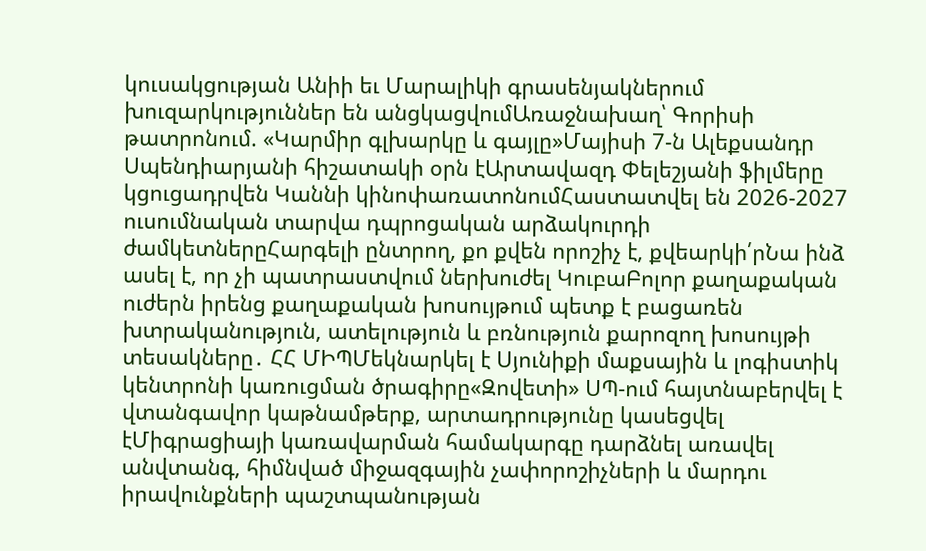կուսակցության Անիի եւ Մարալիկի գրասենյակներում խուզարկություններ են անցկացվումԱռաջնախաղ՝ Գորիսի թատրոնում. «Կարմիր գլխարկը և գայլը»Մայիսի 7-ն Ալեքսանդր Սպենդիարյանի հիշատակի օրն էԱրտավազդ Փելեշյանի ֆիլմերը կցուցադրվեն Կաննի կինոփառատոնումՀաստատվել են 2026-2027 ուսումնական տարվա դպրոցական արձակուրդի ժամկետներըՀարգելի ընտրող, քո քվեն որոշիչ է, քվեարկի՛րՆա ինձ ասել է, որ չի պատրաստվում ներխուժել ԿուբաԲոլոր քաղաքական ուժերն իրենց քաղաքական խոսույթում պետք է բացառեն խտրականություն, ատելություն և բռնություն քարոզող խոսույթի տեսակները․ ՀՀ ՄԻՊՄեկնարկել է Սյունիքի մաքսային և լոգիստիկ կենտրոնի կառուցման ծրագիրը«Զովետի» ՍՊ-ում հայտնաբերվել է վտանգավոր կաթնամթերք, արտադրությունը կասեցվել էՄիգրացիայի կառավարման համակարգը դարձնել առավել անվտանգ, հիմնված միջազգային չափորոշիչների և մարդու իրավունքների պաշտպանության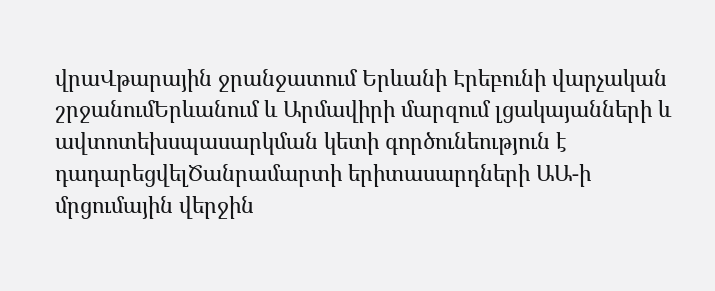վրաՎթարային ջրանջատում Երևանի Էրեբունի վարչական շրջանումԵրևանում և Արմավիրի մարզում լցակայանների և ավտոտեխսպասարկման կետի գործունեություն է դադարեցվելԾանրամարտի երիտասարդների ԱԱ-ի մրցումային վերջին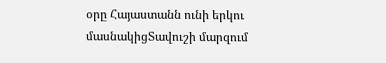օրը Հայաստանն ունի երկու մասնակիցՏավուշի մարզում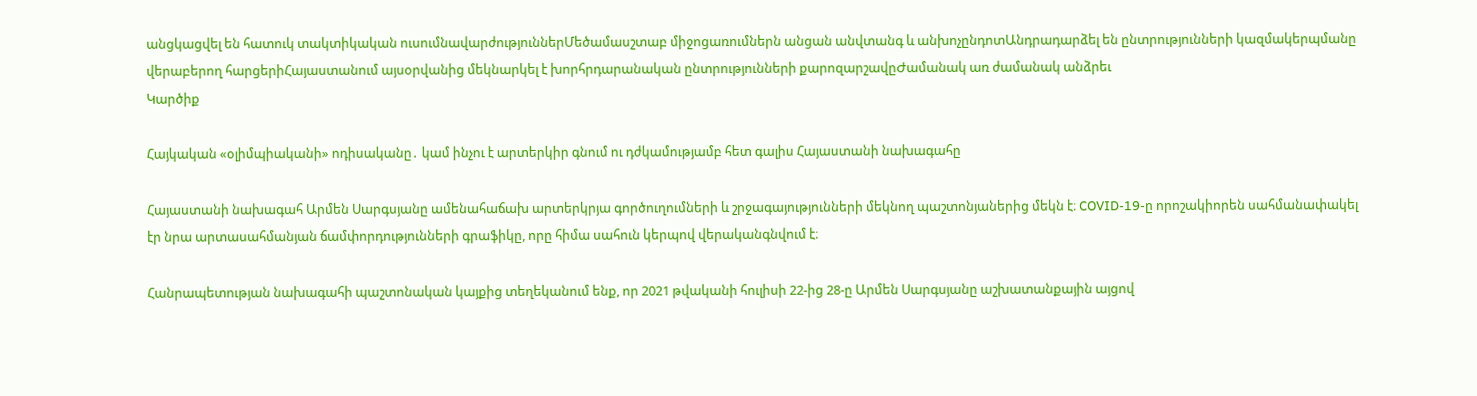անցկացվել են հատուկ տակտիկական ուսումնավարժություններՄեծամասշտաբ միջոցառումներն անցան անվտանգ և անխոչընդոտԱնդրադարձել են ընտրությունների կազմակերպմանը վերաբերող հարցերիՀայաստանում այսօրվանից մեկնարկել է խորհրդարանական ընտրությունների քարոզարշավըԺամանակ առ ժամանակ անձրեւ
Կարծիք

Հայկական «օլիմպիականի» ոդիսականը․ կամ ինչու է արտերկիր գնում ու դժկամությամբ հետ գալիս Հայաստանի նախագահը

Հայաստանի նախագահ Արմեն Սարգսյանը ամենահաճախ արտերկրյա գործուղումների և շրջագայությունների մեկնող պաշտոնյաներից մեկն է։ COVID-19-ը որոշակիորեն սահմանափակել էր նրա արտասահմանյան ճամփորդությունների գրաֆիկը, որը հիմա սահուն կերպով վերականգնվում է։

Հանրապետության նախագահի պաշտոնական կայքից տեղեկանում ենք, որ 2021 թվականի հուլիսի 22-ից 28-ը Արմեն Սարգսյանը աշխատանքային այցով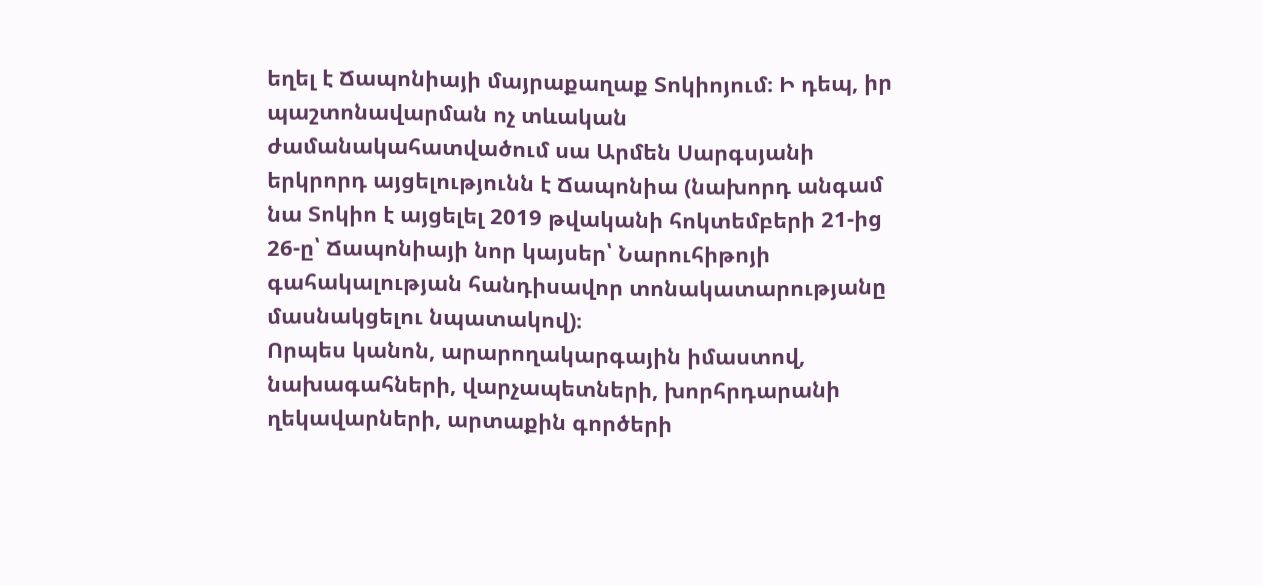եղել է Ճապոնիայի մայրաքաղաք Տոկիոյում։ Ի դեպ, իր պաշտոնավարման ոչ տևական ժամանակահատվածում սա Արմեն Սարգսյանի երկրորդ այցելությունն է Ճապոնիա (նախորդ անգամ նա Տոկիո է այցելել 2019 թվականի հոկտեմբերի 21-ից 26-ը՝ Ճապոնիայի նոր կայսեր՝ Նարուհիթոյի գահակալության հանդիսավոր տոնակատարությանը մասնակցելու նպատակով)։
Որպես կանոն, արարողակարգային իմաստով, նախագահների, վարչապետների, խորհրդարանի ղեկավարների, արտաքին գործերի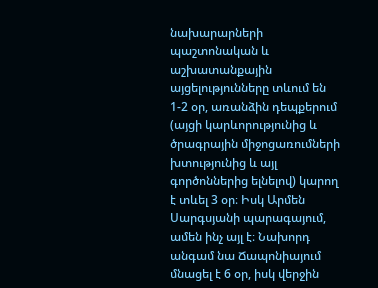նախարարների պաշտոնական և աշխատանքային այցելությունները տևում են 1-2 օր, առանձին դեպքերում (այցի կարևորությունից և ծրագրային միջոցառումների խտությունից և այլ գործոններից ելնելով) կարող է տևել 3 օր։ Իսկ Արմեն Սարգսյանի պարագայում, ամեն ինչ այլ է։ Նախորդ անգամ նա Ճապոնիայում մնացել է 6 օր, իսկ վերջին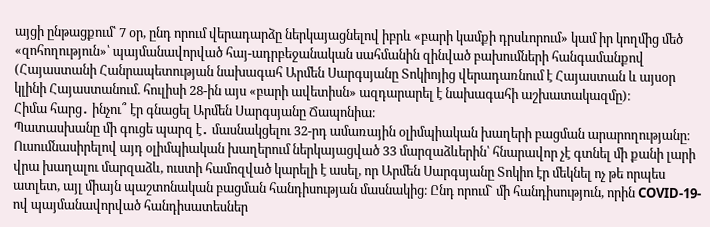այցի ընթացքում՝ 7 օր, ընդ որում վերադարձը ներկայացնելով իբրև «բարի կամքի դրսևորում» կամ իր կողմից մեծ «զոհողություն»՝ պայմանավորված հայ-ադրբեջանական սահմանին զինված բախումների հանգամանքով (Հայաստանի Հանրապետության նախագահ Արմեն Սարգսյանը Տոկիոյից վերադառնում է Հայաստան և այսօր կլինի Հայաստանում. հուլիսի 28-ին այս «բարի ավետիսն» ազդարարել է նախագահի աշխատակազմը)։
Հիմա հարց․ ինչու՞ էր գնացել Արմեն Սարգսյանը Ճապոնիա։
Պատասխանը մի գուցե պարզ է․ մասնակցելու 32-րդ ամառային օլիմպիական խաղերի բացման արարողությանը։ Ուսումնասիրելով այդ օլիմպիական խաղերում ներկայացված 33 մարզաձևերին՝ հնարավոր չէ գտնել մի քանի լարի վրա խաղալու մարզաձև, ուստի համոզված կարելի է ասել, որ Արմեն Սարգսյանը Տոկիո էր մեկնել ոչ թե որպես ատլետ, այլ միայն պաշտոնական բացման հանդիսության մասնակից։ Ընդ որում` մի հանդիսություն, որին COVID-19-ով պայմանավորված հանդիսատեսներ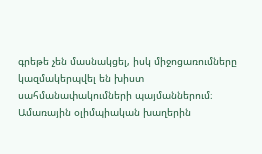գրեթե չեն մասնակցել, իսկ միջոցառումները կազմակերպվել են խիստ սահմանափակումների պայմաններում։
Ամառային օլիմպիական խաղերին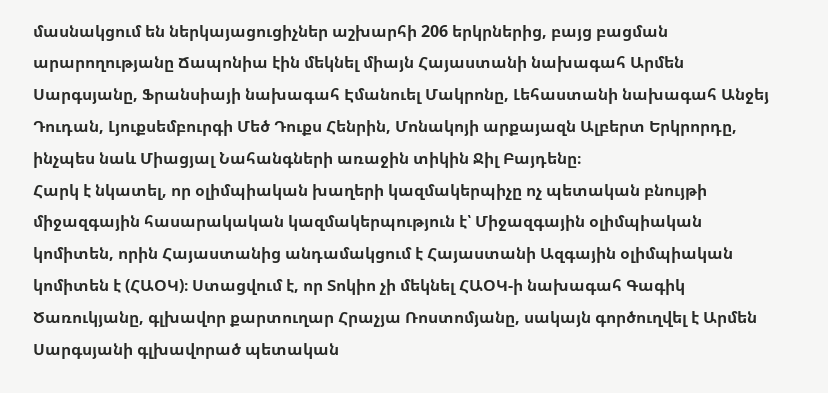մասնակցում են ներկայացուցիչներ աշխարհի 206 երկրներից, բայց բացման արարողությանը Ճապոնիա էին մեկնել միայն Հայաստանի նախագահ Արմեն Սարգսյանը, Ֆրանսիայի նախագահ Էմանուել Մակրոնը, Լեհաստանի նախագահ Անջեյ Դուդան, Լյուքսեմբուրգի Մեծ Դուքս Հենրին, Մոնակոյի արքայազն Ալբերտ Երկրորդը, ինչպես նաև Միացյալ Նահանգների առաջին տիկին Ջիլ Բայդենը։
Հարկ է նկատել, որ օլիմպիական խաղերի կազմակերպիչը ոչ պետական բնույթի միջազգային հասարակական կազմակերպություն է՝ Միջազգային օլիմպիական կոմիտեն, որին Հայաստանից անդամակցում է Հայաստանի Ազգային օլիմպիական կոմիտեն է (ՀԱՕԿ)։ Ստացվում է, որ Տոկիո չի մեկնել ՀԱՕԿ-ի նախագահ Գագիկ Ծառուկյանը, գլխավոր քարտուղար Հրաչյա Ռոստոմյանը, սակայն գործուղվել է Արմեն Սարգսյանի գլխավորած պետական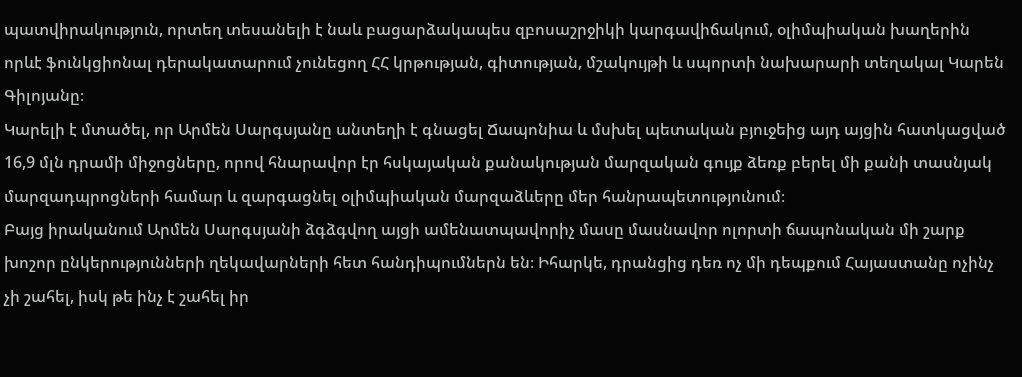պատվիրակություն, որտեղ տեսանելի է նաև բացարձակապես զբոսաշրջիկի կարգավիճակում, օլիմպիական խաղերին որևէ ֆունկցիոնալ դերակատարում չունեցող ՀՀ կրթության, գիտության, մշակույթի և սպորտի նախարարի տեղակալ Կարեն Գիլոյանը։
Կարելի է մտածել, որ Արմեն Սարգսյանը անտեղի է գնացել Ճապոնիա և մսխել պետական բյուջեից այդ այցին հատկացված 16,9 մլն դրամի միջոցները, որով հնարավոր էր հսկայական քանակության մարզական գույք ձեռք բերել մի քանի տասնյակ մարզադպրոցների համար և զարգացնել օլիմպիական մարզաձևերը մեր հանրապետությունում։
Բայց իրականում Արմեն Սարգսյանի ձգձգվող այցի ամենատպավորիչ մասը մասնավոր ոլորտի ճապոնական մի շարք խոշոր ընկերությունների ղեկավարների հետ հանդիպումներն են։ Իհարկե, դրանցից դեռ ոչ մի դեպքում Հայաստանը ոչինչ չի շահել, իսկ թե ինչ է շահել իր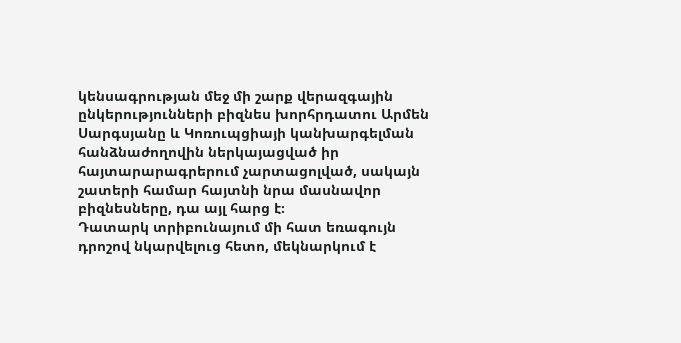կենսագրության մեջ մի շարք վերազգային ընկերությունների բիզնես խորհրդատու Արմեն Սարգսյանը և Կոռուպցիայի կանխարգելման հանձնաժողովին ներկայացված իր հայտարարագրերում չարտացոլված, սակայն շատերի համար հայտնի նրա մասնավոր բիզնեսները, դա այլ հարց է։
Դատարկ տրիբունայում մի հատ եռագույն դրոշով նկարվելուց հետո, մեկնարկում է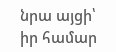նրա այցի՝ իր համար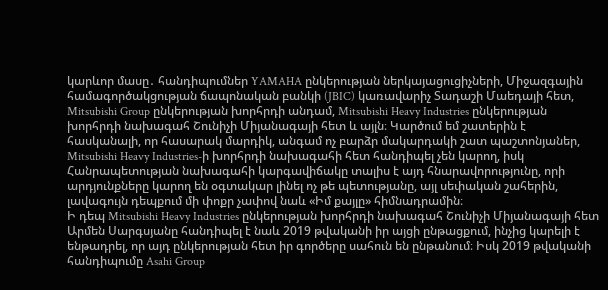կարևոր մասը․ հանդիպումներ YAMAHA ընկերության ներկայացուցիչների, Միջազգային համագործակցության ճապոնական բանկի (JBIC) կառավարիչ Տադաշի Մաեդայի հետ, Mitsubishi Group ընկերության խորհրդի անդամ, Mitsubishi Heavy Industries ընկերության խորհրդի նախագահ Շունիչի Միյանագայի հետ և այլն։ Կարծում եմ շատերին է հասկանալի, որ հասարակ մարդիկ, անգամ ոչ բարձր մակարդակի շատ պաշտոնյաներ, Mitsubishi Heavy Industries-ի խորհրդի նախագահի հետ հանդիպել չեն կարող, իսկ Հանրապետության նախագահի կարգավիճակը տալիս է այդ հնարավորությունը, որի արդյունքները կարող են օգտակար լինել ոչ թե պետությանը, այլ սեփական շահերին, լավագույն դեպքում մի փոքր չափով նաև «Իմ քայլը» հիմնադրամին։
Ի դեպ Mitsubishi Heavy Industries ընկերության խորհրդի նախագահ Շունիչի Միյանագայի հետ Արմեն Սարգսյանը հանդիպել է նաև 2019 թվականի իր այցի ընթացքում, ինչից կարելի է ենթադրել, որ այդ ընկերության հետ իր գործերը սահուն են ընթանում։ Իսկ 2019 թվականի հանդիպումը Asahi Group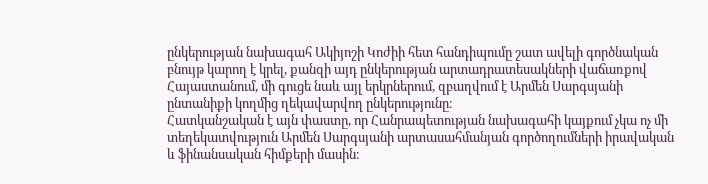ընկերության նախագահ Ակիյոշի Կոժիի հետ հանդիպումը շատ ավելի գործնական բնույթ կարող է կրել, քանզի այդ ընկերության արտադրատեսակների վաճառքով Հայաստանում, մի գուցե նաև այլ երկրներում, զբաղվում է Արմեն Սարգսյանի ընտանիքի կողմից ղեկավարվող ընկերությունը։
Հատկանշական է այն փաստը, որ Հանրապետության նախագահի կայքում չկա ոչ մի տեղեկատվություն Արմեն Սարգսյանի արտասահմանյան գործողումների իրավական և ֆինանսական հիմքերի մասին։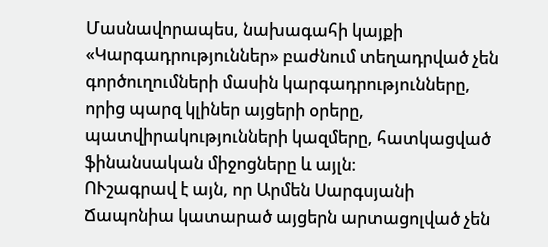Մասնավորապես, նախագահի կայքի «Կարգադրություններ» բաժնում տեղադրված չեն գործուղումների մասին կարգադրությունները, որից պարզ կլիներ այցերի օրերը, պատվիրակությունների կազմերը, հատկացված ֆինանսական միջոցները և այլն։
ՈՒշագրավ է այն, որ Արմեն Սարգսյանի Ճապոնիա կատարած այցերն արտացոլված չեն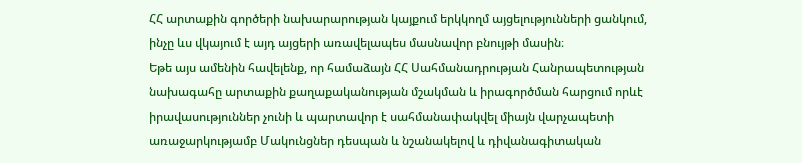ՀՀ արտաքին գործերի նախարարության կայքում երկկողմ այցելությունների ցանկում, ինչը ևս վկայում է այդ այցերի առավելապես մասնավոր բնույթի մասին։
Եթե այս ամենին հավելենք, որ համաձայն ՀՀ Սահմանադրության Հանրապետության նախագահը արտաքին քաղաքականության մշակման և իրագործման հարցում որևէ իրավասություններ չունի և պարտավոր է սահմանափակվել միայն վարչապետի առաջարկությամբ Մակունցներ դեսպան և նշանակելով և դիվանագիտական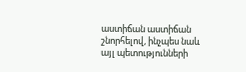աստիճան աստիճան շնորհելով, ինչպես նաև այլ պետությունների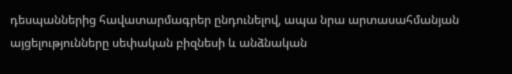դեսպաններից հավատարմագրեր ընդունելով, ապա նրա արտասահմանյան այցելությունները սեփական բիզնեսի և անձնական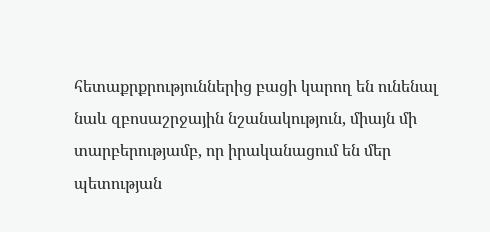հետաքրքրություններից բացի կարող են ունենալ նաև զբոսաշրջային նշանակություն, միայն մի տարբերությամբ, որ իրականացում են մեր պետության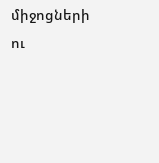միջոցների ու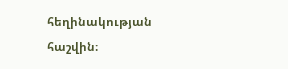հեղինակության հաշվին։